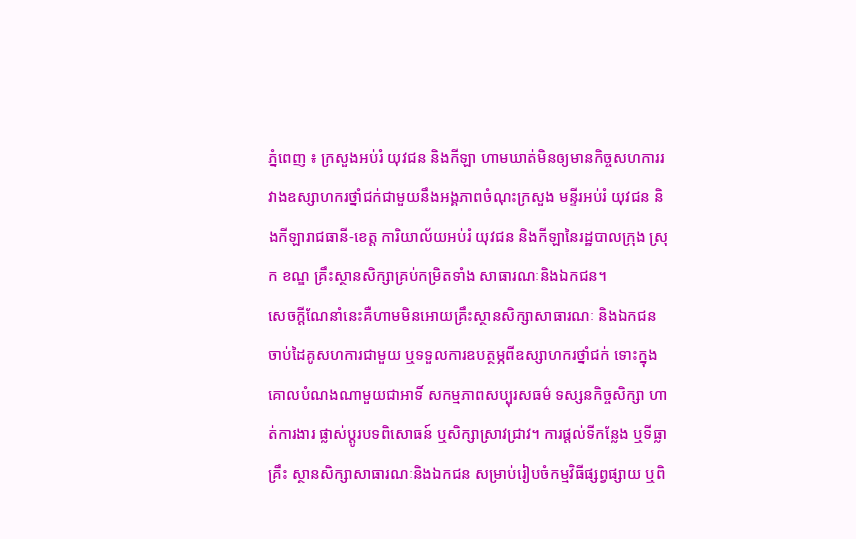ភ្នំពេញ ៖ ក្រសួងអប់រំ យុវជន និងកីឡា ហាមឃាត់មិនឲ្យមានកិច្ចសហការរវាងឧស្សាហករថ្នាំជក់ជាមួយនឹងអង្គភាពចំណុះក្រសួង មន្ទីរអប់រំ យុវជន និងកីឡារាជធានី-ខេត្ត ការិយាល័យអប់រំ យុវជន និងកីឡានៃរដ្ឋបាលក្រុង ស្រុក ខណ្ឌ គ្រឹះស្ថានសិក្សាគ្រប់កម្រិតទាំង សាធារណៈនិងឯកជន។
សេចក្តីណែនាំនេះគឺហាមមិនអោយគ្រឹះស្ថានសិក្សាសាធារណៈ និងឯកជន ចាប់ដៃគូសហការជាមួយ ឬទទួលការឧបត្ថម្ភពីឧស្សាហករថ្នាំជក់ ទោះក្នុងគោលបំណងណាមួយជាអាទិ៍ សកម្មភាពសប្បុរសធម៌ ទស្សនកិច្ចសិក្សា ហាត់ការងារ ផ្លាស់ប្តូរបទពិសោធន៍ ឬសិក្សាស្រាវជ្រាវ។ ការផ្តល់ទីកន្លែង ឬទីធ្លាគ្រឹះ ស្ថានសិក្សាសាធារណៈនិងឯកជន សម្រាប់រៀបចំកម្មវិធីផ្សព្វផ្សាយ ឬពិ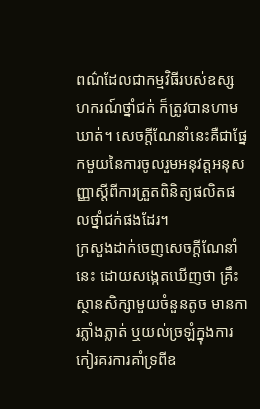ពណ៌ដែលជាកម្មវិធីរបស់ឧស្សហករណ៍ថ្នាំជក់ ក៏ត្រូវបានហាមឃាត់។ សេចក្តីណែនាំនេះគឺជាផ្នែកមួយនៃការចូលរួមអនុវត្តអនុសញ្ញាស្តីពីការត្រួតពិនិត្យផលិតផលថ្នាំជក់ផងដែរ។
ក្រសួងដាក់ចេញសេចក្តីណែនាំនេះ ដោយសង្កេតឃើញថា គ្រឹះស្ថានសិក្សាមួយចំនួនតូច មានការភ្លាំងភ្លាត់ ឬយល់ច្រឡំក្នុងការកៀរគរការគាំទ្រពីឧ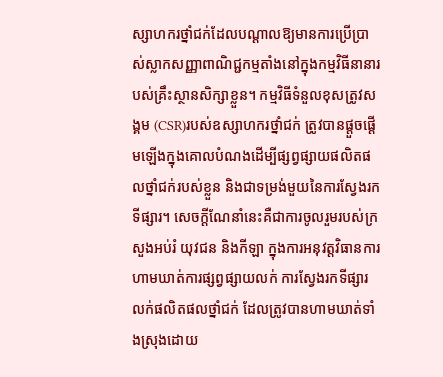ស្សាហករថ្នាំជក់ដែលបណ្តាលឱ្យមានការប្រើប្រាស់ស្លាកសញ្ញាពាណិជ្ជកម្មតាំងនៅក្នុងកម្មវិធីនានារបស់គ្រឹះស្ថានសិក្សាខ្លួន។ កម្មវិធីទំនួលខុសត្រូវសង្គម (CSR)របស់ឧស្សាហករថ្នាំជក់ ត្រូវបានផ្ដួចផ្ដើមឡើងក្នុងគោលបំណងដើម្បីផ្សព្វផ្សាយផលិតផលថ្នាំជក់របស់ខ្លួន និងជាទម្រង់មួយនៃការស្វែងរកទីផ្សារ។ សេចក្តីណែនាំនេះគឺជាការចូលរួមរបស់ក្រសួងអប់រំ យុវជន និងកីឡា ក្នុងការអនុវត្តវិធានការហាមឃាត់ការផ្សព្វផ្សាយលក់ ការស្វែងរកទីផ្សារលក់ផលិតផលថ្នាំជក់ ដែលត្រូវបានហាមឃាត់ទាំងស្រុងដោយ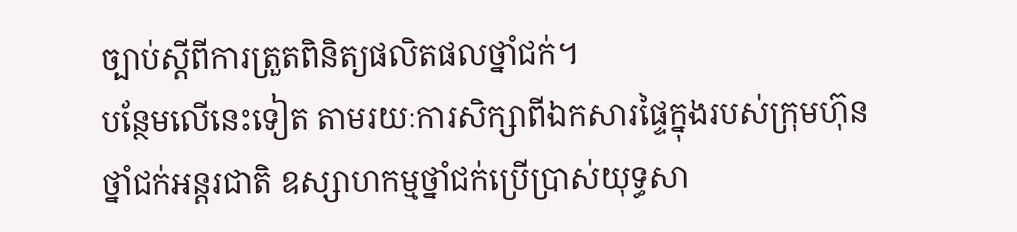ច្បាប់ស្តីពីការត្រួតពិនិត្យផលិតផលថ្នាំជក់។
បន្ថែមលើនេះទៀត តាមរយៈការសិក្សាពីឯកសារផ្ទៃក្នុងរបស់ក្រុមហ៊ុនថ្នាំជក់អន្តរជាតិ ឧស្សាហកម្មថ្នាំជក់ប្រើប្រាស់យុទ្ធសា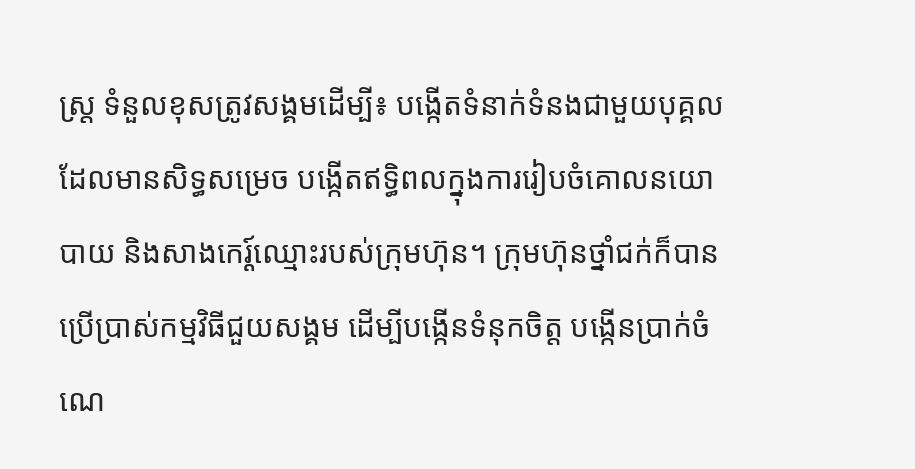ស្រ្ត ទំនួលខុសត្រូវសង្គមដើម្បី៖ បង្កើតទំនាក់ទំនងជាមួយបុគ្គលដែលមានសិទ្ធសម្រេច បង្កើតឥទ្ធិពលក្នុងការរៀបចំគោលនយោបាយ និងសាងកេរ្ត៍ឈ្មោះរបស់ក្រុមហ៊ុន។ ក្រុមហ៊ុនថ្នាំជក់ក៏បានប្រើប្រាស់កម្មវិធីជួយសង្គម ដើម្បីបង្កើនទំនុកចិត្ត បង្កើនប្រាក់ចំណេ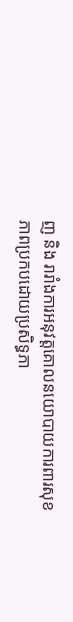ញ និង រារាំងការអនុវត្តគោលនយោបាយការពារសុខភាពប្រកបដោយប្រសិទ្ធភា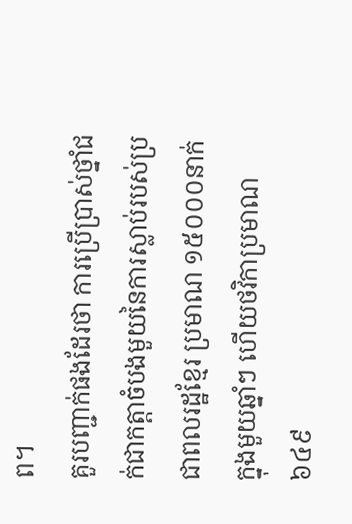ព។
គួរបញ្ជាក់ផងដែរថា ការប្រើប្រាស់ថ្នាំជក់ជាកត្តាចំបងមួយនៃការស្លាប់របស់ប្រជាពលរដ្ឋខ្មែរ ប្រមាណ ១៥០០០នាក់ក្នុងមួយឆ្នាំៗ ហើយថវិកាប្រមាណ៦៤៩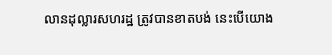លានដុល្លារសហរដ្ឋ ត្រូវបានខាតបង់ នេះបើយោង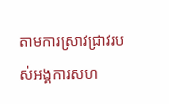តាមការស្រាវជ្រាវរបស់អង្គការសហ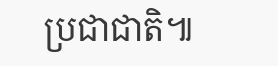ប្រជាជាតិ៕